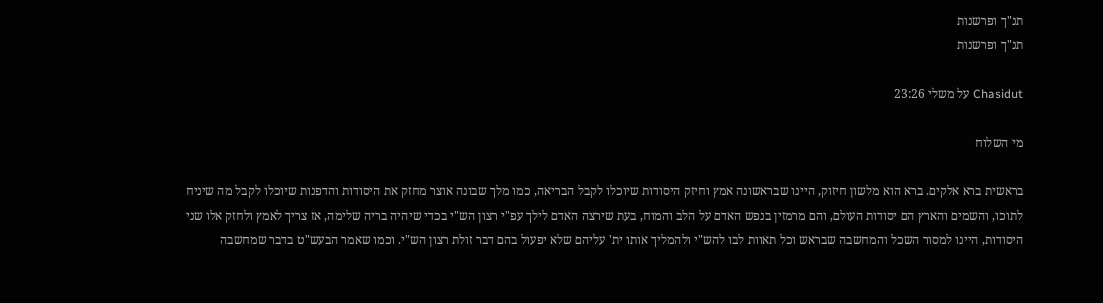תנ"ך ופרשנות
תנ"ך ופרשנות

Chasidut על משלי 23:26

מי השלוח

בראשית ברא אלקים. ברא הוא מלשון חיזוק, היינו שבראשונה אמץ וחיזק היסודות שיוכלו לקבל הבריאה, כמו מלך שבונה אוצר מחזק את היסודות והדפנות שיוכלו לקבל מה שיניח לתוכו, והשמים והארץ הם יסודות העולם, והם מרמזין בנפש האדם על הלב והמוח, בעת שירצה האדם לילך עפ"י רצון הש"י בכדי שיהיה בריה שלימה, אז צריך לאמץ ולחזק אלו שני היסודות, היינו למסור השכל והמחשבה שבראש וכל תאוות לבו להש"י ולהמליך אותו ית' עליהם שלא יפעול בהם דבר זולת רצון הש"י. וכמו שאמר הבעש"ט בדבר שמחשבה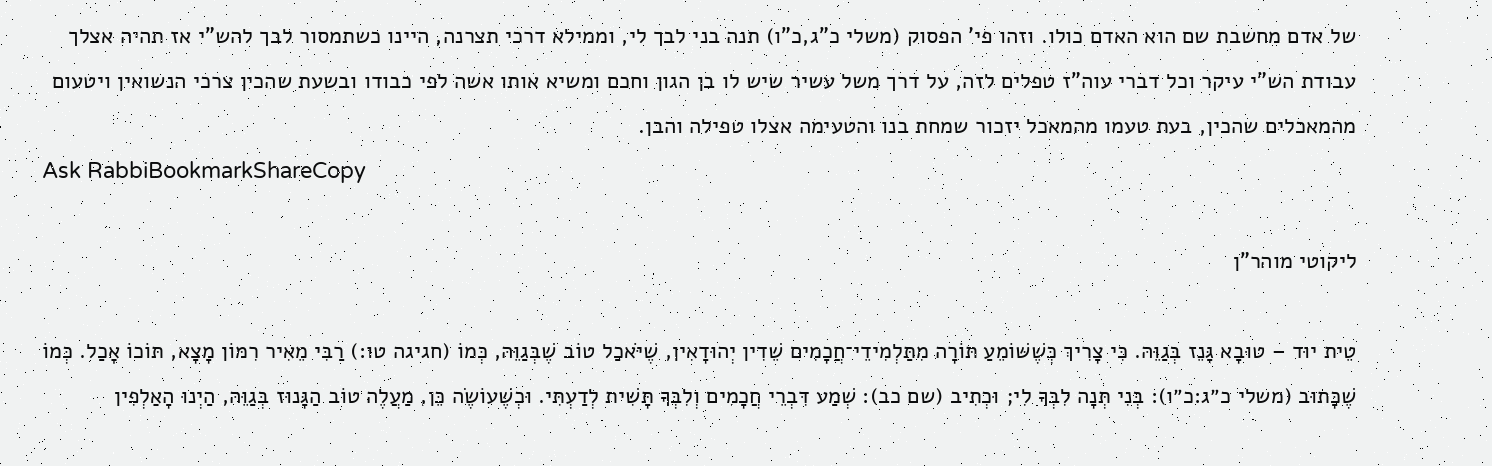של אדם מחשבת שם הוא האדם כולו. וזהו פי' הפסוק (משלי כ"ג,כ"ו) תנה בני לבך לי, וממילא דרכי תצרנה, היינו כשתמסור לבך להש"י אז תהיה אצלך עבודת הש"י עיקר וכל דברי עוה"ז טפלים לזה, על דרך משל עשיר שיש לו בן הגון וחכם ומשיא אותו אשה לפי כבודו ובשעת שהכין צרכי הנשואין ויטעום מהמאכלים שהכין, בעת טעמו מהמאכל יזכור שמחת בנו והטעימה אצלו טפילה והבן.
Ask RabbiBookmarkShareCopy

ליקוטי מוהר"ן

טֵית יוּד – טוּבָא גָּנֵז בְּגַוֵּהּ. כִּי צָרִיךְ כְּשֶׁשּׁוֹמֵעַ תּוֹרָה מִתַּלְמִידֵי־חֲכָמִים שֵׁדִין יְהוּדָאִין, שֶׁיֹּאכַל טוֹב שֶׁבְּגַוֵּהּ, כְּמוֹ (חגיגה טו:) רַבִּי מֵאִיר רִמּוֹן מָצָא, תּוֹכוֹ אָכַל. כְּמוֹ שֶׁכָּתוּב (משלי כ״ג:כ״ו): בְּנִי תְּנָה לִבְּךָ לִי; וּכְתִיב (שם כב): שְׁמַע דִּבְרֵי חֲכָמִים וְלִבְּךָ תָּשִׁית לְדַעְתִּי. וּכְשֶׁעוֹשֶׂה כֵּן, מַעֲלֶה טוֹב הַגָּנוּז בְּגַוֵּהּ, הַיְנוּ הָאַלְפִין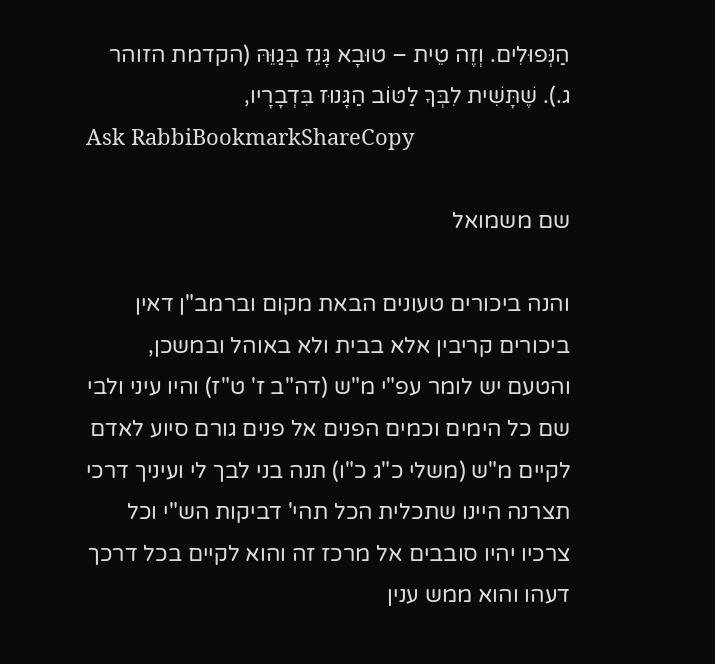הַנְּפוּלִים. וְזֶה טֵית – טוּבָא גָּנֵז בְּגַוֵּהּ (הקדמת הזוהר ג.). שֶׁתָּשִׁית לִבְּךָ לַטּוֹב הַגָּנוּז בִּדְבָרָיו,
Ask RabbiBookmarkShareCopy

שם משמואל

והנה ביכורים טעונים הבאת מקום וברמב"ן דאין ביכורים קריבין אלא בבית ולא באוהל ובמשכן, והטעם יש לומר עפ"י מ"ש (דה"ב ז' ט"ז) והיו עיני ולבי שם כל הימים וכמים הפנים אל פנים גורם סיוע לאדם לקיים מ"ש (משלי כ"ג כ"ו) תנה בני לבך לי ועיניך דרכי תצרנה היינו שתכלית הכל תהי' דביקות הש"י וכל צרכיו יהיו סובבים אל מרכז זה והוא לקיים בכל דרכך דעהו והוא ממש ענין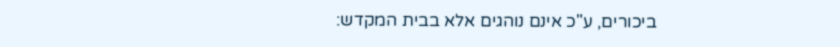ביכורים, ע"כ אינם נוהגים אלא בבית המקדש: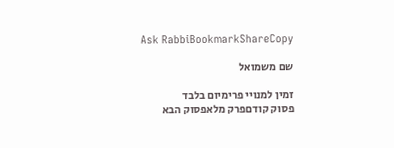Ask RabbiBookmarkShareCopy

שם משמואל

זמין למנויי פרימיום בלבד
פסוק קודםפרק מלאפסוק הבא